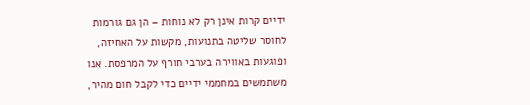ידיים קרות אינן רק לא נוחות – הן גם גורמות לחוסר שליטה בתנועות, מקשות על האחיזה, ופוגעות באווירה בערבי חורף על המרפסת. אנו משתמשים במחממי ידיים כדי לקבל חום מהיר,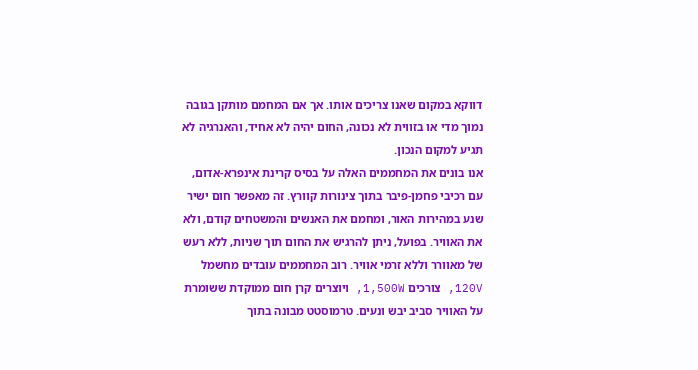דווקא במקום שאנו צריכים אותו. אך אם המחמם מותקן בגובה נמוך מדי או בזווית לא נכונה, החום יהיה לא אחיד, והאנרגיה לא תגיע למקום הנכון.
אנו בונים את המחממים האלה על בסיס קרינת אינפרא-אדום, עם רכיבי פחמן-פיבר בתוך צינורות קוורץ. זה מאפשר חום ישיר שנע במהירות האור, ומחמם את האנשים והמשטחים קודם, ולא את האוויר. בפועל, ניתן להרגיש את החום תוך שניות, ללא רעש של מאוורר וללא זרמי אוויר. רוב המחממים עובדים מחשמל 120V, צורכים 1,500W, ויוצרים קרן חום ממוקדת ששומרת על האוויר סביב יבש ונעים. טרמוסטט מבונה בתוך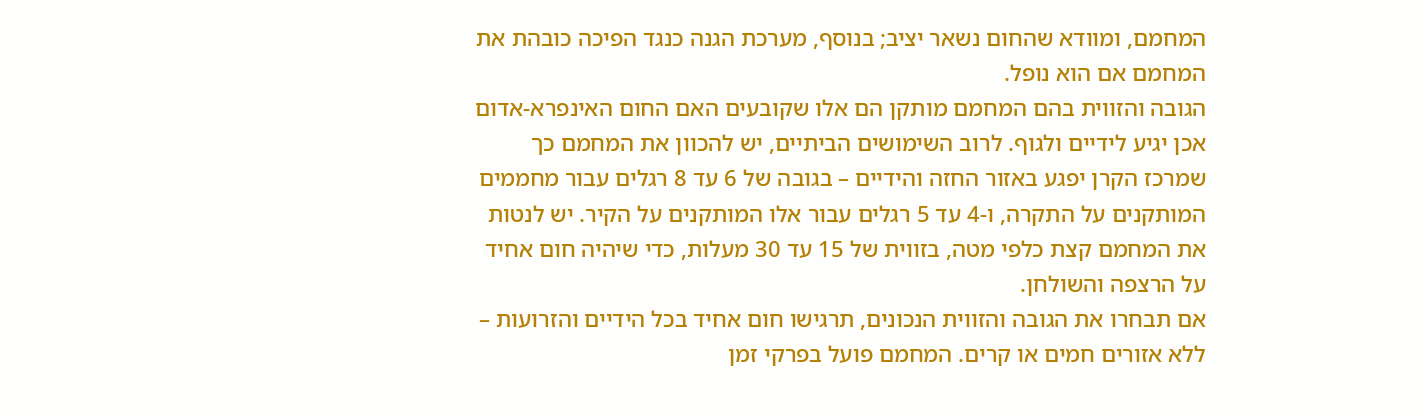המחמם, ומוודא שהחום נשאר יציב; בנוסף, מערכת הגנה כנגד הפיכה כובהת את המחמם אם הוא נופל.
הגובה והזווית בהם המחמם מותקן הם אלו שקובעים האם החום האינפרא-אדום אכן יגיע לידיים ולגוף. לרוב השימושים הביתיים, יש להכוון את המחמם כך שמרכז הקרן יפגע באזור החזה והידיים – בגובה של 6 עד 8 רגלים עבור מחממים המותקנים על התקרה, ו-4 עד 5 רגלים עבור אלו המותקנים על הקיר. יש לנטות את המחמם קצת כלפי מטה, בזווית של 15 עד 30 מעלות, כדי שיהיה חום אחיד על הרצפה והשולחן.
אם תבחרו את הגובה והזווית הנכונים, תרגישו חום אחיד בכל הידיים והזרועות – ללא אזורים חמים או קרים. המחמם פועל בפרקי זמן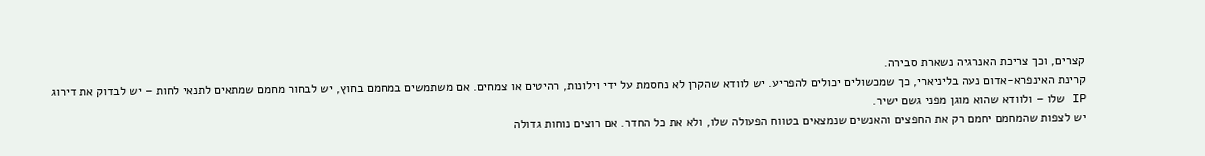קצרים, וכך צריכת האנרגיה נשארת סבירה.
קרינת האינפרא-אדום נעה בליניארי, כך שמכשולים יכולים להפריע. יש לוודא שהקרן לא נחסמת על ידי וילונות, רהיטים או צמחים. אם משתמשים במחמם בחוץ, יש לבחור מחמם שמתאים לתנאי לחות – יש לבדוק את דירוג IP שלו – ולוודא שהוא מוגן מפני גשם ישיר.
יש לצפות שהמחמם יחמם רק את החפצים והאנשים שנמצאים בטווח הפעולה שלו, ולא את כל החדר. אם רוצים נוחות גדולה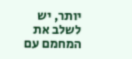יותר, יש לשלב את המחמם עם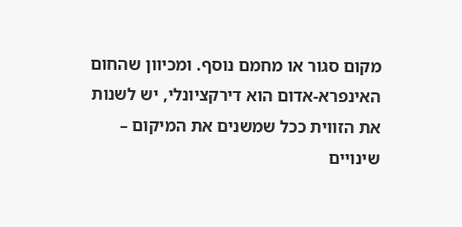מקום סגור או מחמם נוסף. ומכיוון שהחום האינפרא-אדום הוא דירקציונלי, יש לשנות את הזווית ככל שמשנים את המיקום – שינויים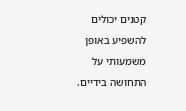קטנים יכולים להשפיע באופן משמעותי על התחושה בידיים.